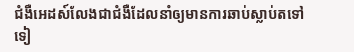ជំងឺអេដស៍លែងជាជំងឺដែលនាំឲ្យមានការឆាប់ស្លាប់តទៅទៀ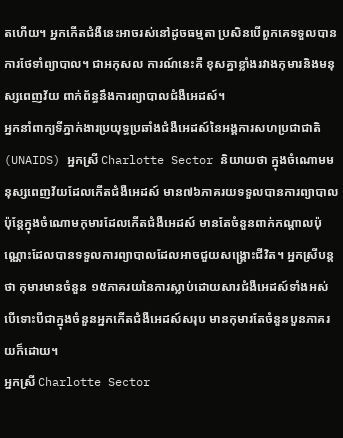តហើយ។ អ្នកកើតជំងឺនេះអាចរស់នៅដូចធម្មតា ប្រសិនបើពួកគេទទួលបានការថែទាំព្យាបាល។ ជាអកុសល ការណ៍នេះគឺ ខុសគ្នាខ្លាំងរវាងកុមារនិងមនុស្សពេញវ័យ ពាក់ព័ន្ធនឹងការព្យាបាលជំងឺអេដស៍។
អ្នកនាំពាក្យទីភ្នាក់ងារប្រយុទ្ធប្រឆាំងជំងឺអេដស៍នៃអង្គការសហប្រជាជាតិ (UNAIDS) អ្នកស្រី Charlotte Sector និយាយថា ក្នុងចំណោមមនុស្សពេញវ័យដែលកើតជំងឺអេដស៍ មាន៧៦ភាគរយទទួលបានការព្យាបាល ប៉ុន្តែក្នុងចំណោមកុមារដែលកើតជំងឺអេដស៍ មានតែចំនួនពាក់កណ្តាលប៉ុណ្ណោះដែលបានទទួលការព្យាបាលដែលអាចជួយសង្រ្គោះជីវិត។ អ្នកស្រីបន្តថា កុមារមានចំនួន ១៥ភាគរយនៃការស្លាប់ដោយសារជំងឺអេដស៍ទាំងអស់ បើទោះបីជាក្នុងចំនួនអ្នកកើតជំងឺអេដស៍សរុប មានកុមារតែចំនួនបួនភាគរយក៏ដោយ។
អ្នកស្រី Charlotte Sector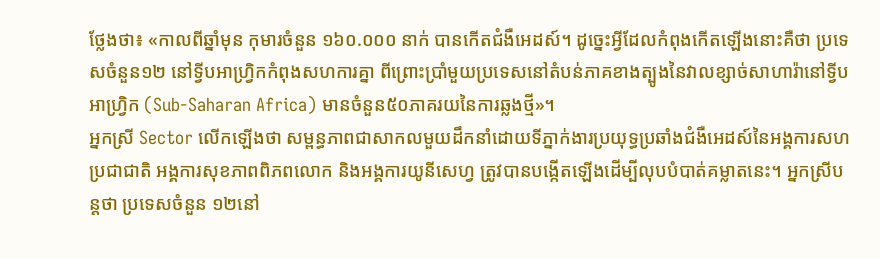ថ្លែងថា៖ «កាលពីឆ្នាំមុន កុមារចំនួន ១៦០.០០០ នាក់ បានកើតជំងឺអេដស៍។ ដូច្នេះអ្វីដែលកំពុងកើតឡើងនោះគឺថា ប្រទេសចំនួន១២ នៅទ្វីបអាហ្វ្រិកកំពុងសហការគ្នា ពីព្រោះប្រាំមួយប្រទេសនៅតំបន់ភាគខាងត្បូងនៃវាលខ្សាច់សាហារ៉ានៅទ្វីបអាហ្វ្រិក (Sub-Saharan Africa) មានចំនួន៥០ភាគរយនៃការឆ្លងថ្មី»។
អ្នកស្រី Sector លើកឡើងថា សម្ពន្ធភាពជាសាកលមួយដឹកនាំដោយទីភ្នាក់ងារប្រយុទ្ធប្រឆាំងជំងឺអេដស៍នៃអង្គការសហប្រជាជាតិ អង្គការសុខភាពពិភពលោក និងអង្គការយូនីសេហ្វ ត្រូវបានបង្កើតឡើងដើម្បីលុបបំបាត់គម្លាតនេះ។ អ្នកស្រីបន្តថា ប្រទេសចំនួន ១២នៅ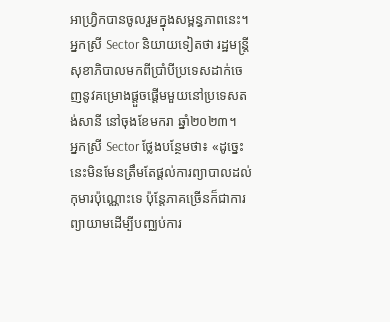អាហ្វ្រិកបានចូលរួមក្នុងសម្ពន្ធភាពនេះ។ អ្នកស្រី Sector និយាយទៀតថា រដ្ឋមន្រ្តីសុខាភិបាលមកពីប្រាំបីប្រទេសដាក់ចេញនូវគម្រោងផ្តួចផ្តើមមួយនៅប្រទេសតង់សានី នៅចុងខែមករា ឆ្នាំ២០២៣។
អ្នកស្រី Sector ថ្លែងបន្ថែមថា៖ «ដូច្នេះ នេះមិនមែនត្រឹមតែផ្តល់ការព្យាបាលដល់កុមារប៉ុណ្ណោះទេ ប៉ុន្តែភាគច្រើនក៏ជាការព្យាយាមដើម្បីបញ្ឈប់ការ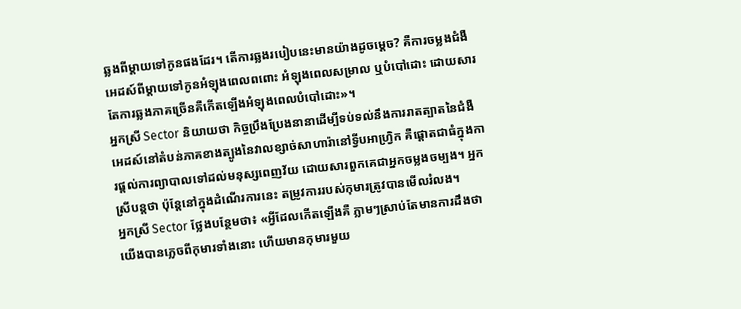ឆ្លងពីម្តាយទៅកូនផងដែរ។ តើការឆ្លងរបៀបនេះមានយ៉ាងដូចម្តេច? គឺការចម្លងជំងឺអេដស៍ពីម្តាយទៅកូនអំឡុងពេលពពោះ អំឡុងពេលសម្រាល ឬបំបៅដោះ ដោយសារតែការឆ្លងភាគច្រើនគឺកើតឡើងអំឡុងពេលបំបៅដោះ»។
អ្នកស្រី Sector និយាយថា កិច្ចប្រឹងប្រែងនានាដើម្បីទប់ទល់នឹងការរាតត្បាតនៃជំងឺអេដស៍នៅតំបន់ភាគខាងត្បូងនៃវាលខ្សាច់សាហារ៉ានៅទ្វីបអាហ្វ្រិក គឺផ្តោតជាធំក្នុងការផ្តល់ការព្យាបាលទៅដល់មនុស្សពេញវ័យ ដោយសារពួកគេជាអ្នកចម្លងចម្បង។ អ្នកស្រីបន្តថា ប៉ុន្តែនៅក្នុងដំណើរការនេះ តម្រូវការរបស់កុមារត្រូវបានមើលរំលង។
អ្នកស្រី Sector ថ្លែងបន្ថែមថា៖ «អ្វីដែលកើតឡើងគឺ ភ្លាមៗស្រាប់តែមានការដឹងថា យើងបានភ្លេចពីកុមារទាំងនោះ ហើយមានកុមារមួយ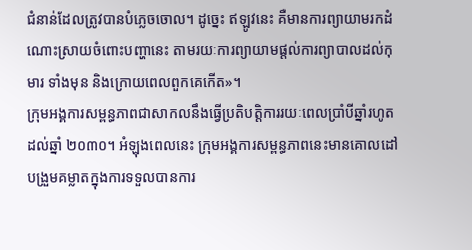ជំនាន់ដែលត្រូវបានបំភ្លេចចោល។ ដូច្នេះ ឥឡូវនេះ គឺមានការព្យាយាមរកដំណោះស្រាយចំពោះបញ្ហានេះ តាមរយៈការព្យាយាមផ្តល់ការព្យាបាលដល់កុមារ ទាំងមុន និងក្រោយពេលពួកគេកើត»។
ក្រុមអង្គការសម្ពន្ធភាពជាសាកលនឹងធ្វើប្រតិបត្តិការរយៈពេលប្រាំបីឆ្នាំរហូតដល់ឆ្នាំ ២០៣០។ អំឡុងពេលនេះ ក្រុមអង្គការសម្ពន្ធភាពនេះមានគោលដៅបង្រួមគម្លាតក្នុងការទទួលបានការ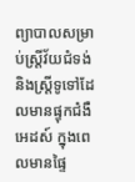ព្យាបាលសម្រាប់ស្រ្តីវ័យជំទង់និងស្រ្តីទូទៅដែលមានផ្ទុកជំងឺអេដស៍ ក្នុងពេលមានផ្ទៃ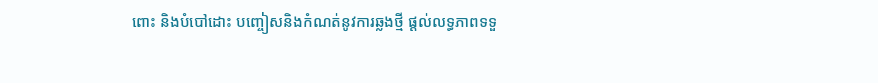ពោះ និងបំបៅដោះ បញ្ចៀសនិងកំណត់នូវការឆ្លងថ្មី ផ្តល់លទ្ធភាពទទួ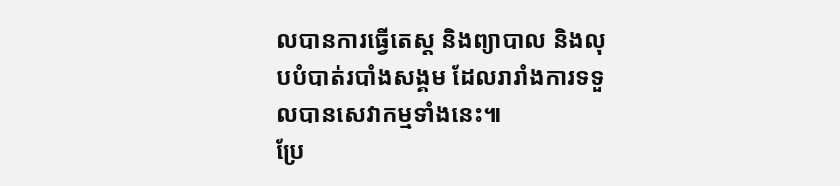លបានការធ្វើតេស្ត និងព្យាបាល និងលុបបំបាត់របាំងសង្គម ដែលរារាំងការទទួលបានសេវាកម្មទាំងនេះ៕
ប្រែ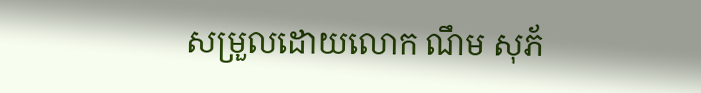សម្រួលដោយលោក ណឹម សុភ័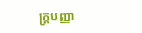ក្រ្តបញ្ញា